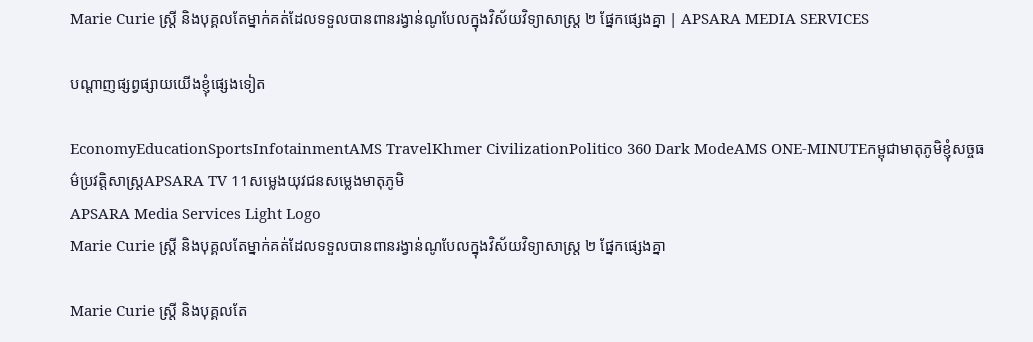Marie Curie ស្រ្តី និងបុគ្គលតែម្នាក់គត់ដែលទទួលបានពានរង្វាន់ណូបែលក្នុងវិស័យវិទ្យាសាស្រ្ត ២ ផ្នែកផ្សេងគ្នា | APSARA MEDIA SERVICES

បណ្ដាញផ្សព្វផ្សាយយើងខ្ញុំផ្សេងទៀត

EconomyEducationSportsInfotainmentAMS TravelKhmer CivilizationPolitico 360 Dark ModeAMS ONE-MINUTEកម្ពុជាមាតុភូមិខ្ញុំសច្ចធម៌ប្រវត្តិសាស្ត្រAPSARA TV 11សម្លេងយុវជនសម្លេងមាតុភូមិ
APSARA Media Services Light Logo
Marie Curie ស្រ្តី និងបុគ្គលតែម្នាក់គត់ដែលទទួលបានពានរង្វាន់ណូបែលក្នុងវិស័យវិទ្យាសាស្រ្ត ២ ផ្នែកផ្សេងគ្នា

Marie Curie ស្រ្តី និងបុគ្គលតែ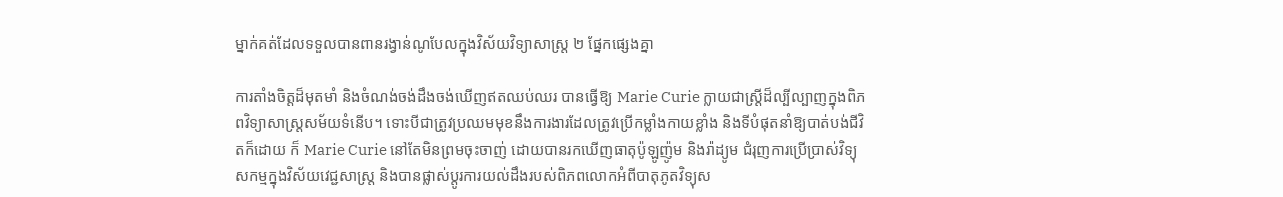ម្នាក់គត់ដែលទទួលបានពានរង្វាន់ណូបែលក្នុងវិស័យវិទ្យាសាស្រ្ត ២ ផ្នែកផ្សេងគ្នា

ការតាំងចិត្តដ៏មុតមាំ និងចំណង់ចង់ដឹងចង់ឃើញឥតឈប់ឈរ បានធ្វើឱ្យ Marie Curie ក្លាយជាស្រ្ដីដ៏ល្បីល្បាញក្នុងពិភពវិទ្យាសាស្ត្រសម័យទំនើប។ ទោះបីជាត្រូវប្រឈមមុខនឹងការងារដែលត្រូវប្រើកម្លាំងកាយខ្លាំង និងទីបំផុតនាំឱ្យបាត់បង់ជីវិតក៏ដោយ ក៏ Marie Curie នៅតែមិនព្រមចុះចាញ់ ដោយបានរកឃើញធាតុប៉ូឡូញ៉ូម និងរ៉ាដ្យូម ជំរុញការប្រើប្រាស់វិទ្យុសកម្មក្នុងវិស័យវេជ្ជសាស្ត្រ និងបានផ្លាស់ប្តូរការយល់ដឹងរបស់ពិភពលោកអំពីបាតុភូតវិទ្យុស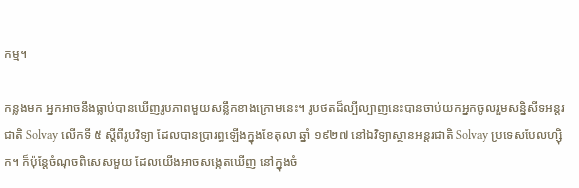កម្ម។

កន្លងមក អ្នកអាចនឹងធ្លាប់បានឃើញរូបភាពមួយសន្លឹកខាងក្រោមនេះ។ រូបថតដ៏ល្បីល្បាញនេះបានចាប់យកអ្នកចូលរួមសន្និសីទអន្តរជាតិ Solvay លើកទី ៥ ស្តីពីរូបវិទ្យា ដែលបានប្រារព្ធឡើងក្នុងខែតុលា ឆ្នាំ ១៩២៧ នៅឯវិទ្យាស្ថានអន្តរជាតិ Solvay ប្រទេសបែលហ្ស៊ិក។ ក៏ប៉ុន្តែចំណុចពិសេសមួយ ដែលយើងអាចសង្កេតឃើញ នៅក្នុងចំ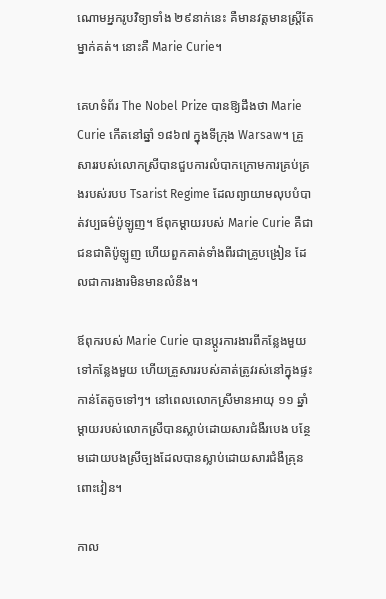ណោមអ្នករូបវិទ្យាទាំង ២៩នាក់នេះ គឺមានវត្តមានស្រ្តីតែម្នាក់គត់។ នោះគឺ Marie Curie។

គេហទំព័រ The Nobel Prize បានឱ្យដឹងថា Marie Curie កើតនៅឆ្នាំ ១៨៦៧ ក្នុងទីក្រុង Warsaw។ គ្រួសាររបស់លោកស្រីបានជួបការលំបាកក្រោមការគ្រប់គ្រងរបស់របប Tsarist Regime ដែលព្យាយាមលុបបំបាត់វប្បធម៌ប៉ូឡូញ។ ឪពុកម្តាយរបស់ Marie Curie គឺជាជនជាតិប៉ូឡូញ ហើយពួកគាត់ទាំងពីរជាគ្រូបង្រៀន ដែលជាការងារមិនមានលំនឹង។

ឪពុករបស់ Marie Curie បានប្តូរការងារពីកន្លែងមួយទៅកន្លែងមួយ ហើយគ្រួសាររបស់គាត់ត្រូវរស់នៅក្នុងផ្ទះកាន់តែតូចទៅៗ។ នៅពេលលោកស្រីមានអាយុ ១១ ឆ្នាំ ម្តាយរបស់លោកស្រីបានស្លាប់ដោយសារជំងឺរបេង បន្ថែមដោយបងស្រីច្បងដែលបានស្លាប់ដោយសារជំងឺគ្រុនពោះវៀន។

កាល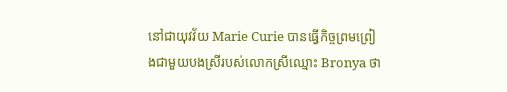នៅជាយុវវ័យ Marie Curie បានធ្វើកិច្ចព្រមព្រៀងជាមួយបងស្រីរបស់លោកស្រីឈ្មោះ Bronya ថា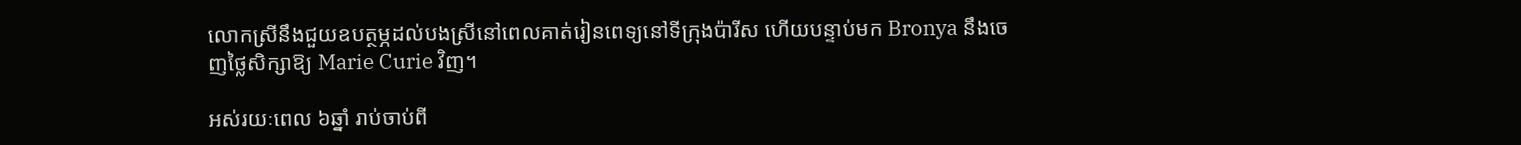លោកស្រីនឹងជួយឧបត្ថម្ភដល់បងស្រីនៅពេលគាត់រៀនពេទ្យនៅទីក្រុងប៉ារីស ហើយបន្ទាប់មក Bronya នឹងចេញថ្លៃសិក្សាឱ្យ Marie Curie វិញ។

អស់រយៈពេល ៦ឆ្នាំ រាប់ចាប់ពី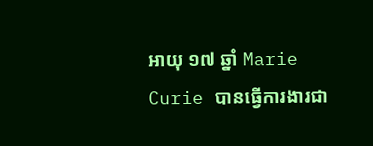អាយុ ១៧ ឆ្នាំ Marie Curie បានធ្វើការងារជា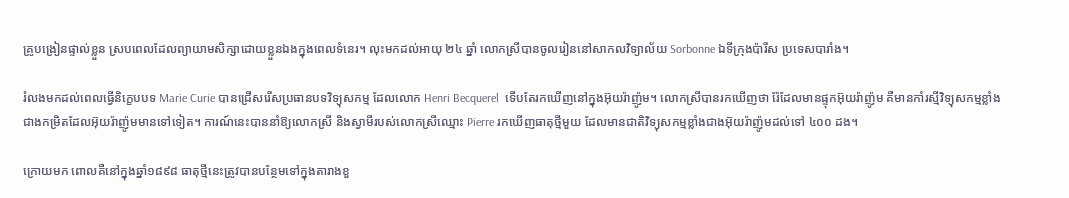គ្រូបង្រៀនផ្ទាល់ខ្លួន ស្របពេលដែលព្យាយាមសិក្សាដោយខ្លួនឯងក្នុងពេលទំនេរ។ លុះមកដល់អាយុ ២៤ ឆ្នាំ លោកស្រីបានចូលរៀននៅសាកលវិទ្យាល័យ Sorbonne ឯទីក្រុងប៉ារីស ប្រទេសបារាំង។

រំលងមកដល់ពេលធ្វើនិក្ខេបបទ Marie Curie បានជ្រើសរើសប្រធានបទវិទ្យុសកម្ម ដែលលោក Henri Becquerel  ទើបតែរកឃើញនៅក្នុងអ៊ុយរ៉ាញ៉ូម។ លោកស្រីបានរកឃើញថា រ៉ែដែលមានផ្ទុកអ៊ុយរ៉ាញ៉ូម គឺមានកាំរស្មីវិទ្យុសកម្មខ្លាំងជាងកម្រិតដែលអ៊ុយរ៉ាញ៉ូមមានទៅទៀត។ ការណ៍នេះបាននាំឱ្យលោកស្រី និងស្វាមីរបស់លោកស្រីឈ្មោះ Pierre រកឃើញធាតុថ្មីមួយ ដែលមានជាតិវិទ្យុសកម្មខ្លាំងជាងអ៊ុយរ៉ាញ៉ូមដល់ទៅ ៤០០ ដង។

ក្រោយមក ពោលគឺនៅក្នុងឆ្នាំ១៨៩៨ ធាតុថ្មីនេះត្រូវបានបន្ថែមទៅក្នុងតារាងខួ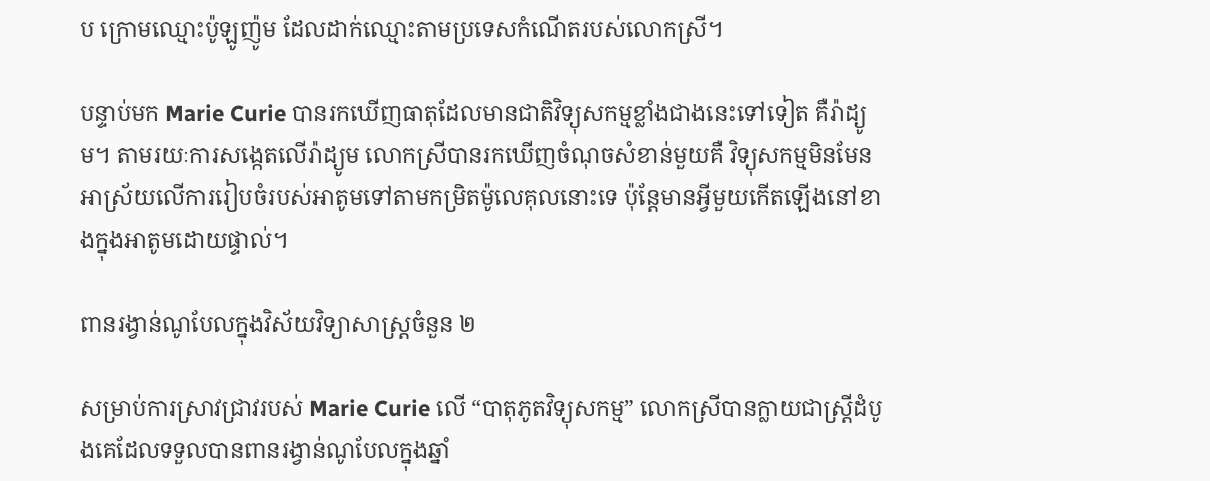ប ក្រោមឈ្មោះប៉ូឡូញ៉ូម ដែលដាក់ឈ្មោះតាមប្រទេសកំណើតរបស់លោកស្រី។

បន្ទាប់មក Marie Curie បានរកឃើញធាតុដែលមានជាតិវិទ្យុសកម្មខ្លាំងជាងនេះទៅទៀត គឺរ៉ាដ្យូម។ តាមរយៈការសង្កេតលើរ៉ាដ្យូម លោកស្រីបានរកឃើញចំណុចសំខាន់មួយគឺ វិទ្យុសកម្មមិនមែនអាស្រ័យលើការរៀបចំរបស់អាតូមទៅតាមកម្រិតម៉ូលេគុលនោះទេ ប៉ុន្តែមានអ្វីមួយកើតឡើងនៅខាងក្នុងអាតូមដោយផ្ទាល់។

ពានរង្វាន់ណូបែលក្នុងវិស័យវិទ្យាសាស្ត្រចំនួន ២

សម្រាប់ការស្រាវជ្រាវរបស់ Marie Curie លើ “បាតុភូតវិទ្យុសកម្ម” លោកស្រីបានក្លាយជាស្ត្រីដំបូងគេដែលទទួលបានពានរង្វាន់ណូបែលក្នុងឆ្នាំ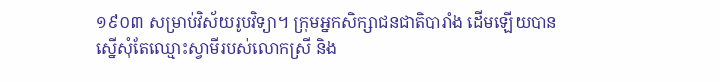១៩០៣ សម្រាប់វិស័យរូបវិទ្យា។ ក្រុមអ្នកសិក្សាជនជាតិបារាំង ដើមឡើយបានស្នើសុំតែឈ្មោះស្វាមីរបស់លោកស្រី និង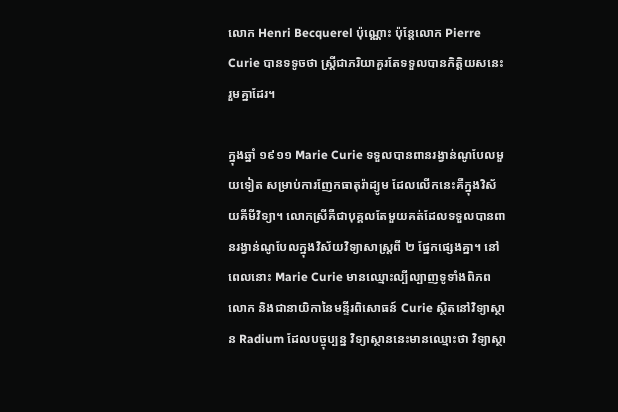លោក Henri Becquerel ប៉ុណ្ណោះ ប៉ុន្តែលោក Pierre Curie បានទទូចថា ស្ត្រីជាភរិយាគួរតែទទួលបានកិត្តិយសនេះរួមគ្នាដែរ។

ក្នុងឆ្នាំ ១៩១១ Marie Curie ទទួលបានពានរង្វាន់ណូបែលមួយទៀត សម្រាប់ការញែកធាតុរ៉ាដ្យូម ដែលលើកនេះគឺក្នុងវិស័យគីមីវិទ្យា។ លោកស្រីគឺជាបុគ្គលតែមួយគត់ដែលទទួលបានពានរង្វាន់ណូបែលក្នុងវិស័យវិទ្យាសាស្ត្រពី ២ ផ្នែកផ្សេងគ្នា។ នៅពេលនោះ Marie Curie មានឈ្មោះល្បីល្បាញទូទាំងពិភពលោក និងជានាយិកានៃមន្ទីរពិសោធន៍ Curie ស្ថិតនៅវិទ្យាស្ថាន Radium ដែលបច្ចុប្បន្ន វិទ្យាស្ថាននេះមានឈ្មោះថា វិទ្យាស្ថា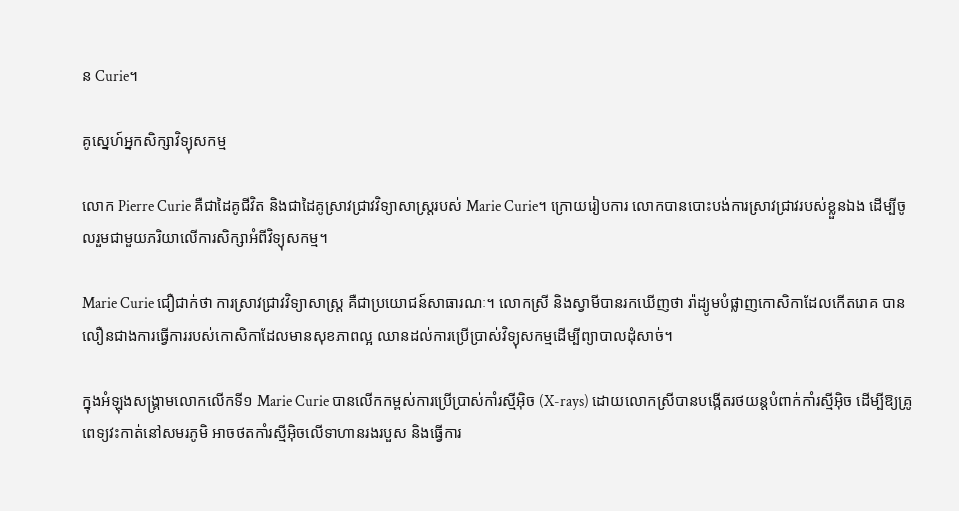ន Curie។

គូស្នេហ៍អ្នកសិក្សាវិទ្យុសកម្ម

លោក Pierre Curie គឺជាដៃគូជីវិត និងជាដៃគូស្រាវជ្រាវវិទ្យាសាស្ត្ររបស់ Marie Curie។ ក្រោយរៀបការ លោកបានបោះបង់ការស្រាវជ្រាវរបស់ខ្លួនឯង ដើម្បីចូលរួមជាមួយភរិយាលើការសិក្សាអំពីវិទ្យុសកម្ម។

Marie Curie ជឿជាក់ថា ការស្រាវជ្រាវវិទ្យាសាស្ត្រ គឺជាប្រយោជន៍សាធារណៈ។ លោកស្រី និងស្វាមីបានរកឃើញថា រ៉ាដ្យូមបំផ្លាញកោសិកាដែលកើតរោគ បានលឿនជាងការធ្វើការរបស់កោសិកាដែលមានសុខភាពល្អ ឈានដល់ការប្រើប្រាស់វិទ្យុសកម្មដើម្បីព្យាបាលដុំសាច់។

ក្នុងអំឡុងសង្គ្រាមលោកលើកទី១ Marie Curie បានលើកកម្ពស់ការប្រើប្រាស់កាំរស្មីអ៊ិច (X-rays) ដោយលោកស្រីបានបង្កើតរថយន្តបំពាក់កាំរស្មីអ៊ិច ដើម្បីឱ្យគ្រូពេទ្យវះកាត់នៅសមរភូមិ អាចថតកាំរស្មីអ៊ិចលើទាហានរងរបួស និងធ្វើការ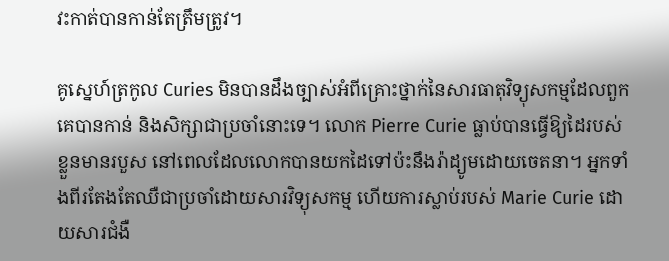វះកាត់បានកាន់តែត្រឹមត្រូវ។

គូស្នេហ៍ត្រកូល Curies មិនបានដឹងច្បាស់អំពីគ្រោះថ្នាក់នៃសារធាតុវិទ្យុសកម្មដែលពួកគេបានកាន់ និងសិក្សាជាប្រចាំនោះទេ។ លោក Pierre Curie ធ្លាប់បានធ្វើឱ្យដៃរបស់ខ្លួនមានរបួស នៅពេលដែលលោកបានយកដៃទៅប៉ះនឹងរ៉ាដ្យូមដោយចេតនា។ អ្នកទាំងពីរតែងតែឈឺជាប្រចាំដោយសារវិទ្យុសកម្ម ហើយការស្លាប់របស់ Marie Curie ដោយសារជំងឺ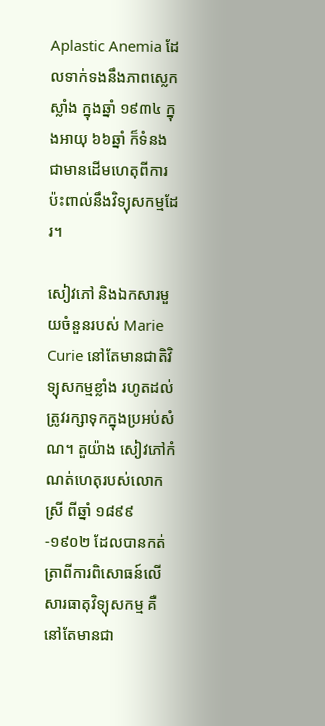Aplastic Anemia ដែលទាក់ទងនឹងភាពស្លេកស្លាំង ក្នុងឆ្នាំ ១៩៣៤ ក្នុងអាយុ ៦៦ឆ្នាំ ក៏ទំនងជាមានដើមហេតុពីការប៉ះពាល់នឹងវិទ្យុសកម្មដែរ។

សៀវភៅ និងឯកសារមួយចំនួនរបស់ Marie Curie នៅតែមានជាតិវិទ្យុសកម្មខ្លាំង រហូតដល់ត្រូវរក្សាទុកក្នុងប្រអប់សំណ។ តួយ៉ាង សៀវភៅកំណត់ហេតុរបស់លោកស្រី ពីឆ្នាំ ១៨៩៩-១៩០២ ដែលបានកត់ត្រាពីការពិសោធន៍លើសារធាតុវិទ្យុសកម្ម គឺនៅតែមានជា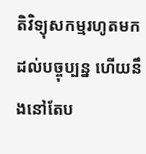តិវិទ្យុសកម្មរហូតមកដល់បច្ចុប្បន្ន ហើយនឹងនៅតែប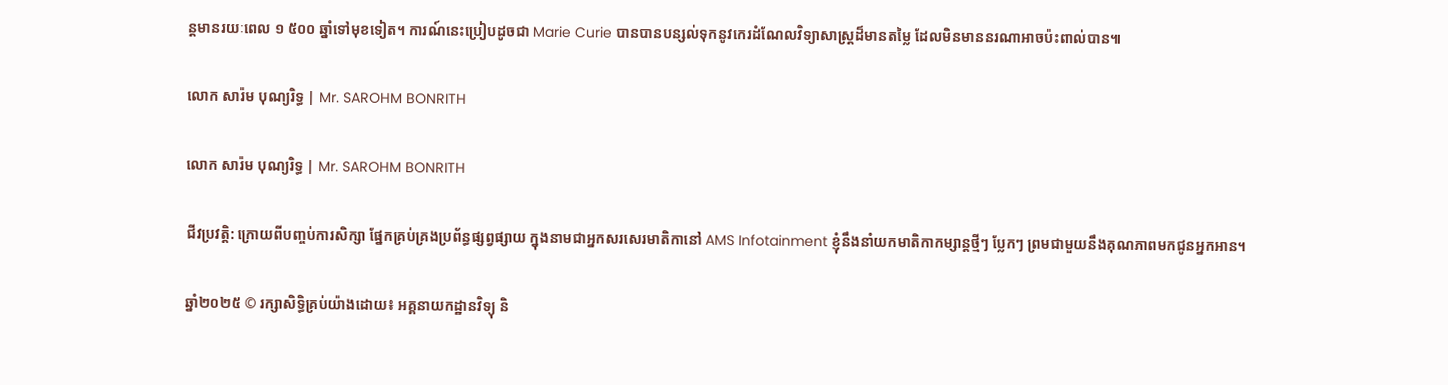ន្តមានរយៈពេល ១ ៥០០ ឆ្នាំទៅមុខទៀត។ ការណ៍នេះប្រៀបដូចជា Marie Curie បានបានបន្សល់ទុកនូវកេរដំណែលវិទ្យាសាស្ត្រដ៏មានតម្លៃ ដែលមិនមាននរណាអាចប៉ះពាល់បាន៕

លោក សារ៉ម បុណ្យរិទ្ធ | Mr. SAROHM BONRITH

លោក សារ៉ម បុណ្យរិទ្ធ | Mr. SAROHM BONRITH

ជីវប្រវត្តិ: ក្រោយពីបញ្ចប់ការសិក្សា ផ្នែកគ្រប់គ្រងប្រព័ន្ធផ្សព្វផ្សាយ ក្នុងនាមជាអ្នកសរសេរមាតិកានៅ AMS Infotainment ខ្ញុំនឹងនាំយកមាតិកាកម្សាន្តថ្មីៗ ប្លែកៗ ព្រមជាមួយនឹងគុណភាពមកជូនអ្នកអាន។

ឆ្នាំ២០២៥ © រក្សាសិទ្ធិគ្រប់យ៉ាងដោយ៖ អគ្គនាយកដ្ឋានវិទ្យុ និ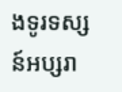ងទូរទស្សន៍អប្សរា